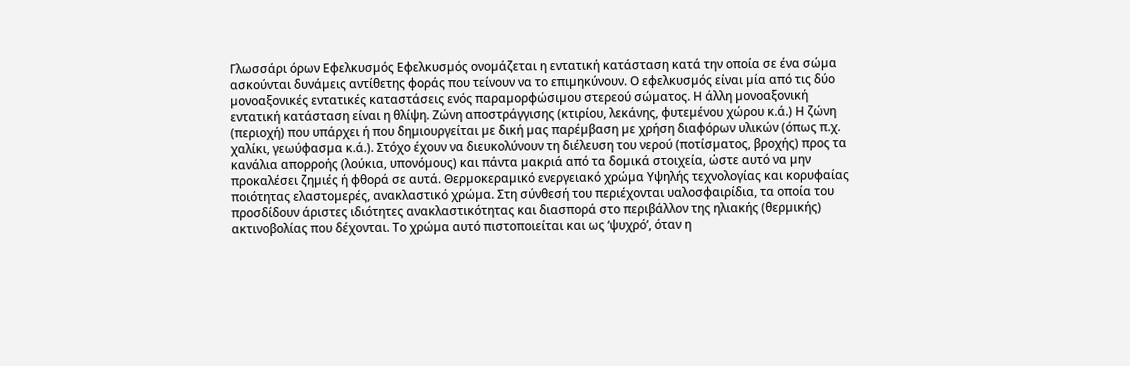Γλωσσάρι όρων Εφελκυσµός Εφελκυσµός ονοµάζεται η εντατική κατάσταση κατά την οποία σε ένα σώµα ασκούνται δυνάµεις αντίθετης φοράς που τείνουν να το επιµηκύνουν. Ο εφελκυσµός είναι µία από τις δύο µονοαξονικές εντατικές καταστάσεις ενός παραµορφώσιµου στερεού σώµατος. Η άλλη µονοαξονική εντατική κατάσταση είναι η θλίψη. Ζώνη αποστράγγισης (κτιρίου, λεκάνης, φυτεµένου χώρου κ.ά.) Η ζώνη (περιοχή) που υπάρχει ή που δηµιουργείται µε δική µας παρέµβαση µε χρήση διαφόρων υλικών (όπως π.χ. χαλίκι, γεωύφασµα κ.ά.). Στόχο έχουν να διευκολύνουν τη διέλευση του νερού (ποτίσµατος, βροχής) προς τα κανάλια απορροής (λούκια, υπονόµους) και πάντα µακριά από τα δοµικά στοιχεία, ώστε αυτό να µην προκαλέσει ζηµιές ή φθορά σε αυτά. Θερµοκεραµικό ενεργειακό χρώµα Υψηλής τεχνολογίας και κορυφαίας ποιότητας ελαστοµερές, ανακλαστικό χρώµα. Στη σύνθεσή του περιέχονται υαλοσφαιρίδια, τα οποία του προσδίδουν άριστες ιδιότητες ανακλαστικότητας και διασπορά στο περιβάλλον της ηλιακής (θερµικής) ακτινοβολίας που δέχονται. Το χρώµα αυτό πιστοποιείται και ως ‘ψυχρό’, όταν η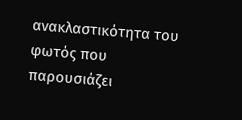ανακλαστικότητα του φωτός που παρουσιάζει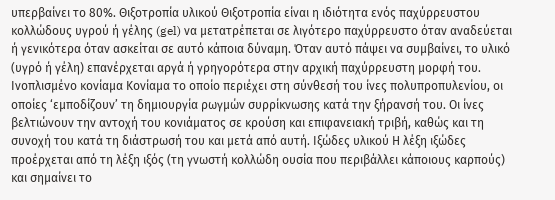υπερβαίνει το 80%. Θιξοτροπία υλικού Θιξοτροπία είναι η ιδιότητα ενός παχύρρευστου κολλώδους υγρού ή γέλης (gel) να µετατρέπεται σε λιγότερο παχύρρευστο όταν αναδεύεται ή γενικότερα όταν ασκείται σε αυτό κάποια δύναµη. Όταν αυτό πάψει να συµβαίνει, το υλικό (υγρό ή γέλη) επανέρχεται αργά ή γρηγορότερα στην αρχική παχύρρευστη µορφή του. Ινοπλισµένο κονίαµα Κονίαµα το οποίο περιέχει στη σύνθεσή του ίνες πολυπροπυλενίου, οι οποίες ‘εµποδίζουν’ τη δηµιουργία ρωγµών συρρίκνωσης κατά την ξήρανσή του. Οι ίνες βελτιώνουν την αντοχή του κονιάµατος σε κρούση και επιφανειακή τριβή, καθώς και τη συνοχή του κατά τη διάστρωσή του και µετά από αυτή. Ιξώδες υλικού Η λέξη ιξώδες προέρχεται από τη λέξη ιξός (τη γνωστή κολλώδη ουσία που περιβάλλει κάποιους καρπούς) και σηµαίνει το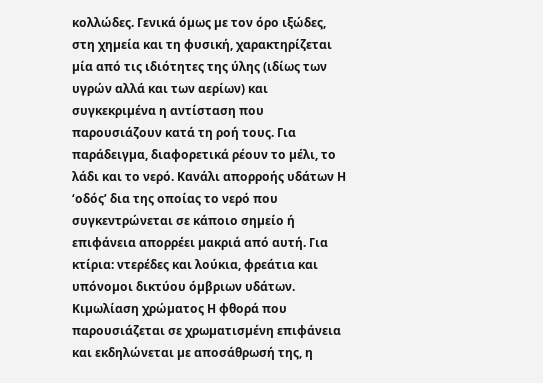κολλώδες. Γενικά όµως µε τον όρο ιξώδες, στη χηµεία και τη φυσική, χαρακτηρίζεται µία από τις ιδιότητες της ύλης (ιδίως των υγρών αλλά και των αερίων) και συγκεκριµένα η αντίσταση που παρουσιάζουν κατά τη ροή τους. Για παράδειγµα, διαφορετικά ρέουν το µέλι, το λάδι και το νερό. Κανάλι απορροής υδάτων Η ‘οδός’ δια της οποίας το νερό που συγκεντρώνεται σε κάποιο σηµείο ή επιφάνεια απορρέει µακριά από αυτή. Για κτίρια: ντερέδες και λούκια, φρεάτια και υπόνοµοι δικτύου όµβριων υδάτων. Κιµωλίαση χρώµατος Η φθορά που παρουσιάζεται σε χρωµατισµένη επιφάνεια και εκδηλώνεται µε αποσάθρωσή της, η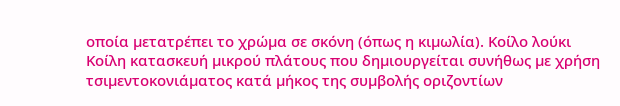οποία µετατρέπει το χρώµα σε σκόνη (όπως η κιµωλία). Κοίλο λούκι Κοίλη κατασκευή µικρού πλάτους που δηµιουργείται συνήθως µε χρήση τσιµεντοκονιάµατος κατά µήκος της συµβολής οριζοντίων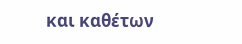και καθέτων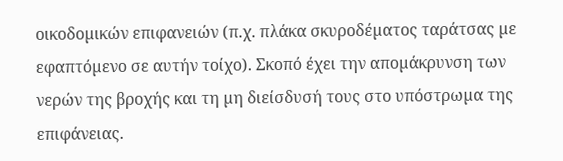οικοδοµικών επιφανειών (π.χ. πλάκα σκυροδέµατος ταράτσας µε εφαπτόµενο σε αυτήν τοίχο). Σκοπό έχει την αποµάκρυνση των νερών της βροχής και τη µη διείσδυσή τους στο υπόστρωµα της επιφάνειας.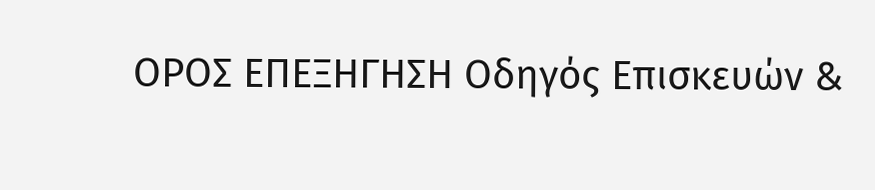ΟΡΟΣ ΕΠΕΞΗΓΗΣΗ Οδηγός Eπισκευών &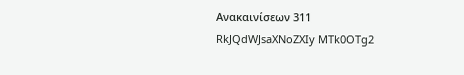Aνακαινίσεων 311
RkJQdWJsaXNoZXIy MTk0OTg2